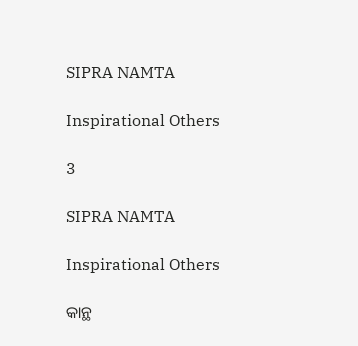SIPRA NAMTA

Inspirational Others

3

SIPRA NAMTA

Inspirational Others

କାନ୍ଥ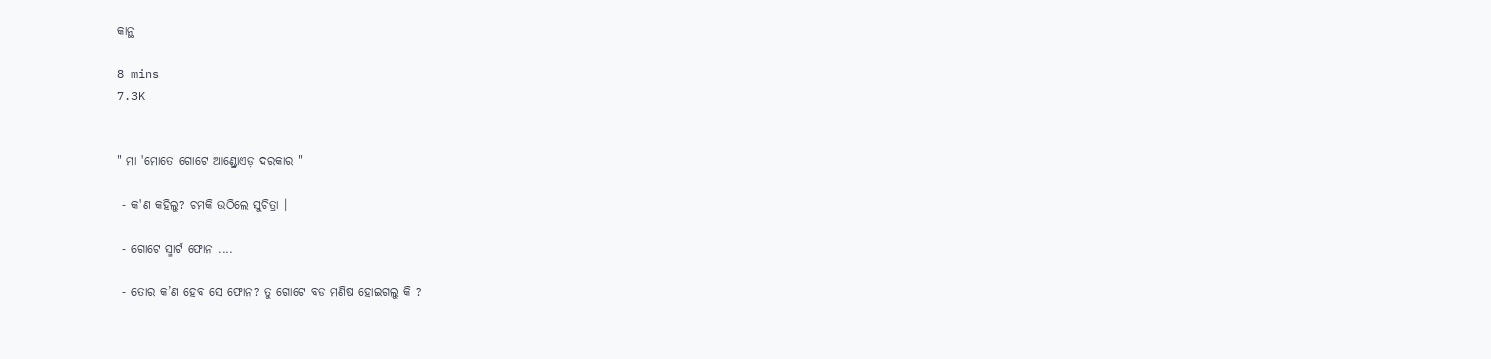କାନ୍ଥ

8 mins
7.3K


" ମା 'ମୋତେ ଗୋଟେ ଆଣ୍ଡ୍ରୋଏଡ଼ ଦରକାର "

 - କ'ଣ କହିଲୁ? ଚମକି ଉଠିଲେ ସୁଚିତ୍ରା ।

 - ଗୋଟେ ସ୍ମାର୍ଟ ଫୋନ ....

 - ତୋର କ’ଣ ହେବ ସେ ଫୋନ? ତୁ ଗୋଟେ ବଡ ମଣିଷ ହୋଇଗଲୁ କି ?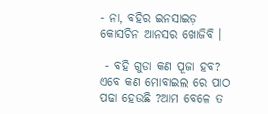- ନା, ବହିର ଇନସାଇଡ଼ କୋସଚିନ ଆନସର ଖୋଜିବି ।

 - ବହି ଗୁଡା କଣ ପୂଜା ହବ? ଏବେ କଣ ମୋବାଇଲ ରେ ପାଠ ପଢା ହେଉଛି ?ଆମ ବେଳେ ତ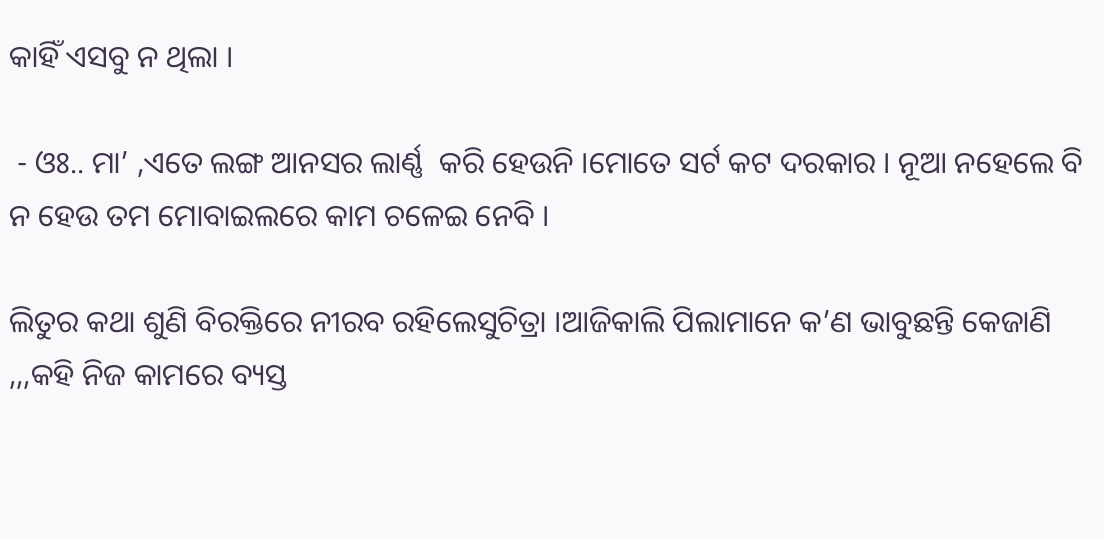କାହିଁ ଏସବୁ ନ ଥିଲା ।

 - ଓଃ.. ମା’ ,ଏତେ ଲଙ୍ଗ ଆନସର ଲାର୍ଣ୍ଣ  କରି ହେଉନି ।ମୋତେ ସର୍ଟ କଟ ଦରକାର । ନୂଆ ନହେଲେ ବି ନ ହେଉ ତମ ମୋବାଇଲରେ କାମ ଚଳେଇ ନେବି ।

ଲିତୁର କଥା ଶୁଣି ବିରକ୍ତିରେ ନୀରବ ରହିଲେସୁଚିତ୍ରା ।ଆଜିକାଲି ପିଲାମାନେ କ’ଣ ଭାବୁଛନ୍ତି କେଜାଣି ,,,କହି ନିଜ କାମରେ ବ୍ୟସ୍ତ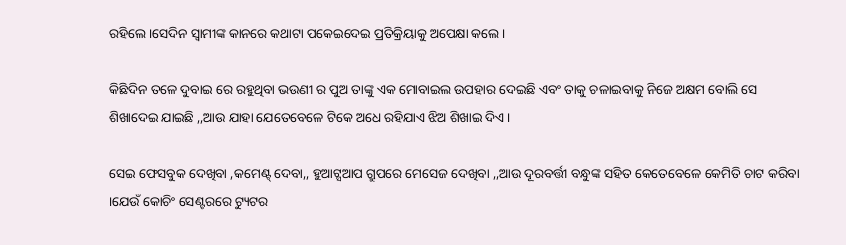ରହିଲେ ।ସେଦିନ ସ୍ଵାମୀଙ୍କ କାନରେ କଥାଟା ପକେଇଦେଇ ପ୍ରତିକ୍ରିୟାକୁ ଅପେକ୍ଷା କଲେ ।

କିଛିଦିନ ତଳେ ଦୁବାଇ ରେ ରହୁଥିବା ଭଉଣୀ ର ପୁଅ ତାଙ୍କୁ ଏକ ମୋବାଇଲ ଉପହାର ଦେଇଛି ଏବଂ ତାକୁ ଚଳାଇବାକୁ ନିଜେ ଅକ୍ଷମ ବୋଲି ସେ ଶିଖାଦେଇ ଯାଇଛି ,,ଆଉ ଯାହା ଯେତେବେଳେ ଟିକେ ଅଧେ ରହିଯାଏ ଝିଅ ଶିଖାଇ ଦିଏ ।

ସେଇ ଫେସବୁକ ଦେଖିବା ,କମେଣ୍ଟ୍ ଦେବା,, ହୁଆଟ୍ସଆପ ଗ୍ରୁପରେ ମେସେଜ ଦେଖିବା ,,ଆଉ ଦୂରବର୍ତ୍ତୀ ବନ୍ଧୁଙ୍କ ସହିତ କେତେବେଳେ କେମିତି ଚାଟ କରିବା ।ଯେଉଁ କୋଚିଂ ସେଣ୍ଟରରେ ଟ୍ୟୁଟର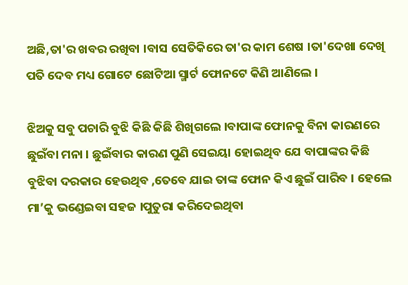ଅଛି,ତା'ର ଖବର ରଖିବା ।ବାସ ସେତିକିରେ ତା'ର କାମ ଶେଷ ।ତା'ଦେଖା ଦେଖି ପତି ଦେବ ମଧ୍ୟ ଗୋଟେ ଛୋଟିଆ ସ୍ମାର୍ଟ ଫୋନଟେ କିଣି ଆଣିଲେ ।

ଝିଅକୁ ସବୁ ପଚାରି ବୁଝି କିଛି କିଛି ଶିଖିଗଲେ ।ବାପାଙ୍କ ଫୋନକୁ ବିନା କାରଣରେ ଛୁଇଁବା ମନା । ଛୁଇଁବାର କାରଣ ପୁଣି ସେଇୟା ହୋଇଥିବ ଯେ ବାପାଙ୍କର କିଛି ବୁଝିବା ଦରକାର ହେଉଥିବ ,ତେବେ ଯାଇ ତାଙ୍କ ଫୋନ କିଏ ଛୁଇଁ ପାରିବ । ହେଲେ ମା’କୁ ଭଣ୍ଡେଇବା ସହଜ ।ପୁତୁରା କରିଦେଇଥିବା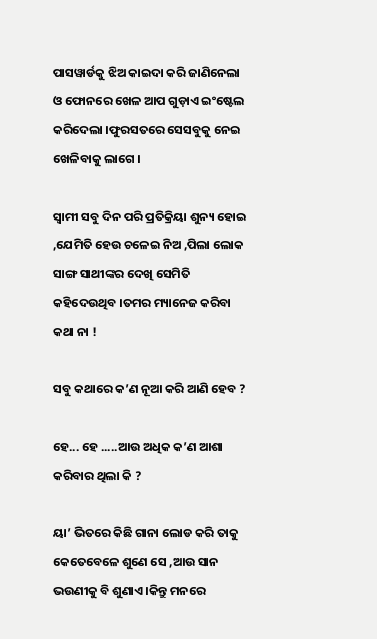ପାସୱାର୍ଡକୁ ଝିଅ କାଇଦା କରି ଜାଣିନେଲା ଓ ଫୋନରେ ଖେଳ ଆପ ଗୁଡ଼ାଏ ଇଂଷ୍ଟେଲ କରିଦେଲା ।ଫୁରସତରେ ସେସବୁକୁ ନେଇ ଖେଳିବାକୁ ଲାଗେ ।

ସ୍ୱାମୀ ସବୁ ଦିନ ପରି ପ୍ରତିକ୍ରିୟା ଶୁନ୍ୟ ହୋଇ ,ଯେମିତି ହେଉ ଚଳେଇ ନିଅ ,ପିଲା ଲୋକ ସାଙ୍ଗ ସାଥୀଙ୍କର ଦେଖି ସେମିତି କହିଦେଉଥିବ ।ତମର ମ୍ୟାନେଜ କରିବା କଥା ନା !

ସବୁ କଥାରେ କ’ଣ ନୂଆ କରି ଆଣି ହେବ ?

ହେ... ହେ .....ଆଉ ଅଧିକ କ’ଣ ଆଶା କରିବାର ଥିଲା କି ?

ୟା’ ଭିତରେ କିଛି ଗାନା ଲୋଡ କରି ତାକୁ କେତେବେଳେ ଶୁଣେ ସେ ,ଆଉ ସାନ ଭଉଣୀକୁ ବି ଶୁଣାଏ ।କିନ୍ତୁ ମନରେ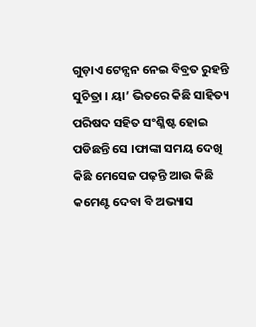ଗୁଡ଼ାଏ ଟେନ୍ସନ ନେଇ ବିବ୍ରତ ରୁହନ୍ତି ସୁଚିତ୍ରା । ୟା’ ଭିତରେ କିଛି ସାହିତ୍ୟ ପରିଷଦ ସହିତ ସଂଶ୍ଳିଷ୍ଟ ହୋଇ ପଡିଛନ୍ତି ସେ ।ଫାଙ୍କା ସମୟ ଦେଖି କିଛି ମେସେଜ ପଢ଼ନ୍ତି ଆଉ କିଛି କମେଣ୍ଟ ଦେବା ବି ଅଭ୍ୟାସ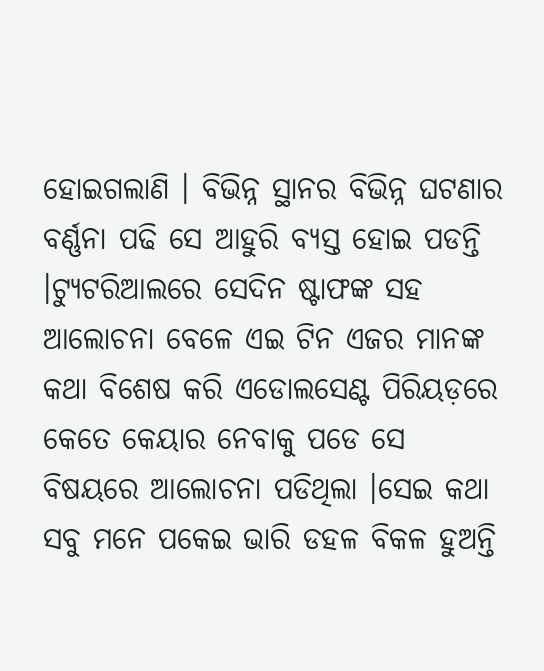ହୋଇଗଲାଣି । ବିଭିନ୍ନ ସ୍ଥାନର ବିଭିନ୍ନ ଘଟଣାର ବର୍ଣ୍ଣନା ପଢି ସେ ଆହୁରି ବ୍ୟସ୍ତ ହୋଇ ପଡନ୍ତି ।ଟ୍ୟୁଟରିଆଲରେ ସେଦିନ ଷ୍ଟାଫଙ୍କ ସହ ଆଲୋଚନା ବେଳେ ଏଇ ଟିନ ଏଜର ମାନଙ୍କ କଥା ବିଶେଷ କରି ଏଡୋଲସେଣ୍ଟ ପିରିୟଡ଼ରେ କେତେ କେୟାର ନେବାକୁ ପଡେ ସେ ବିଷୟରେ ଆଲୋଚନା ପଡିଥିଲା ।ସେଇ କଥା ସବୁ ମନେ ପକେଇ ଭାରି ଡହଳ ବିକଳ ହୁଅନ୍ତି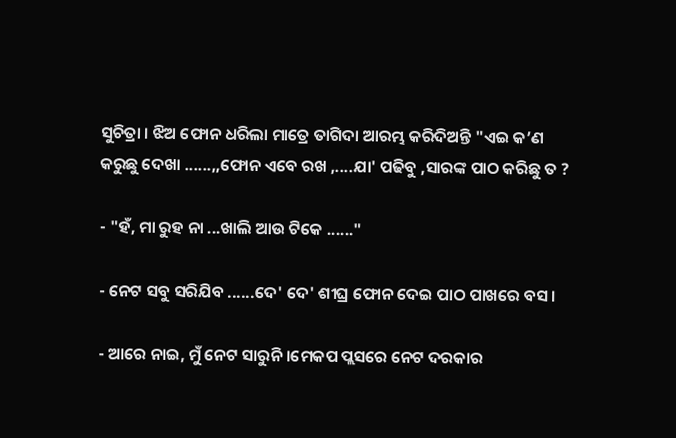ସୁଚିତ୍ରା । ଝିଅ ଫୋନ ଧରିଲା ମାତ୍ରେ ତାଗିଦା ଆରମ୍ଭ କରିଦିଅନ୍ତି "ଏଇ କ’ଣ କରୁଛୁ ଦେଖା ......,,ଫୋନ ଏବେ ରଖ ,....ଯା' ପଢିବୁ ,ସାରଙ୍କ ପାଠ କରିଛୁ ତ ?

- "ହଁ, ମା ରୁହ ନା ...ଖାଲି ଆଉ ଟିକେ ......"

- ନେଟ ସବୁ ସରିଯିବ ......ଦେ' ଦେ' ଶୀଘ୍ର ଫୋନ ଦେଇ ପାଠ ପାଖରେ ବସ ।

- ଆରେ ନାଇ, ମୁଁ ନେଟ ସାରୁନି ।ମେକପ ପ୍ଲସରେ ନେଟ ଦରକାର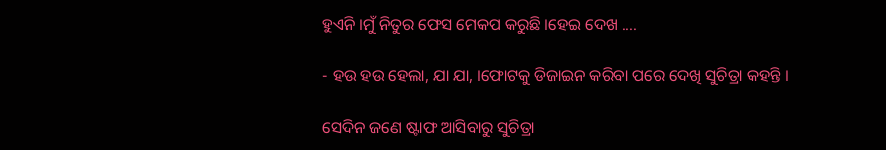ହୁଏନି ।ମୁଁ ନିତୁର ଫେସ ମେକପ କରୁଛି ।ହେଇ ଦେଖ ....

- ହଉ ହଉ ହେଲା, ଯା ଯା, ।ଫୋଟକୁ ଡିଜାଇନ କରିବା ପରେ ଦେଖି ସୁଚିତ୍ରା କହନ୍ତି ।

ସେଦିନ ଜଣେ ଷ୍ଟାଫ ଆସିବାରୁ ସୁଚିତ୍ରା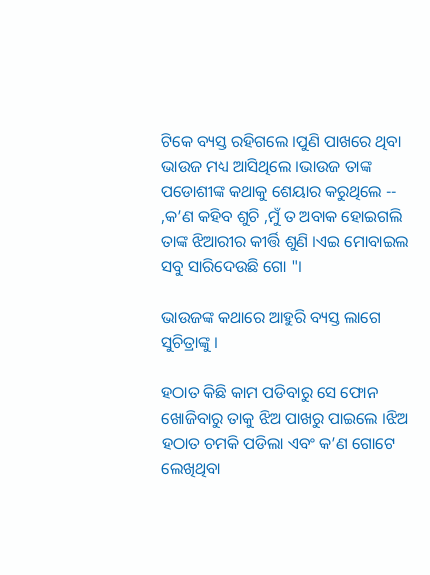ଟିକେ ବ୍ୟସ୍ତ ରହିଗଲେ ।ପୁଣି ପାଖରେ ଥିବା ଭାଉଜ ମଧ୍ୟ ଆସିଥିଲେ ।ଭାଉଜ ତାଙ୍କ ପଡୋଶୀଙ୍କ କଥାକୁ ଶେୟାର କରୁଥିଲେ -- ,କ’ଣ କହିବ ଶୁଚି ,ମୁଁ ତ ଅବାକ ହୋଇଗଲି ତାଙ୍କ ଝିଆରୀର କୀର୍ତ୍ତି ଶୁଣି ।ଏଇ ମୋବାଇଲ ସବୁ ସାରିଦେଉଛି ଗୋ "।

ଭାଉଜଙ୍କ କଥାରେ ଆହୁରି ବ୍ୟସ୍ତ ଲାଗେ ସୁଚିତ୍ରାଙ୍କୁ ।

ହଠାତ କିଛି କାମ ପଡିବାରୁ ସେ ଫୋନ ଖୋଜିବାରୁ ତାକୁ ଝିଅ ପାଖରୁ ପାଇଲେ ।ଝିଅ ହଠାତ ଚମକି ପଡିଲା ଏବଂ କ’ଣ ଗୋଟେ ଲେଖିଥିବା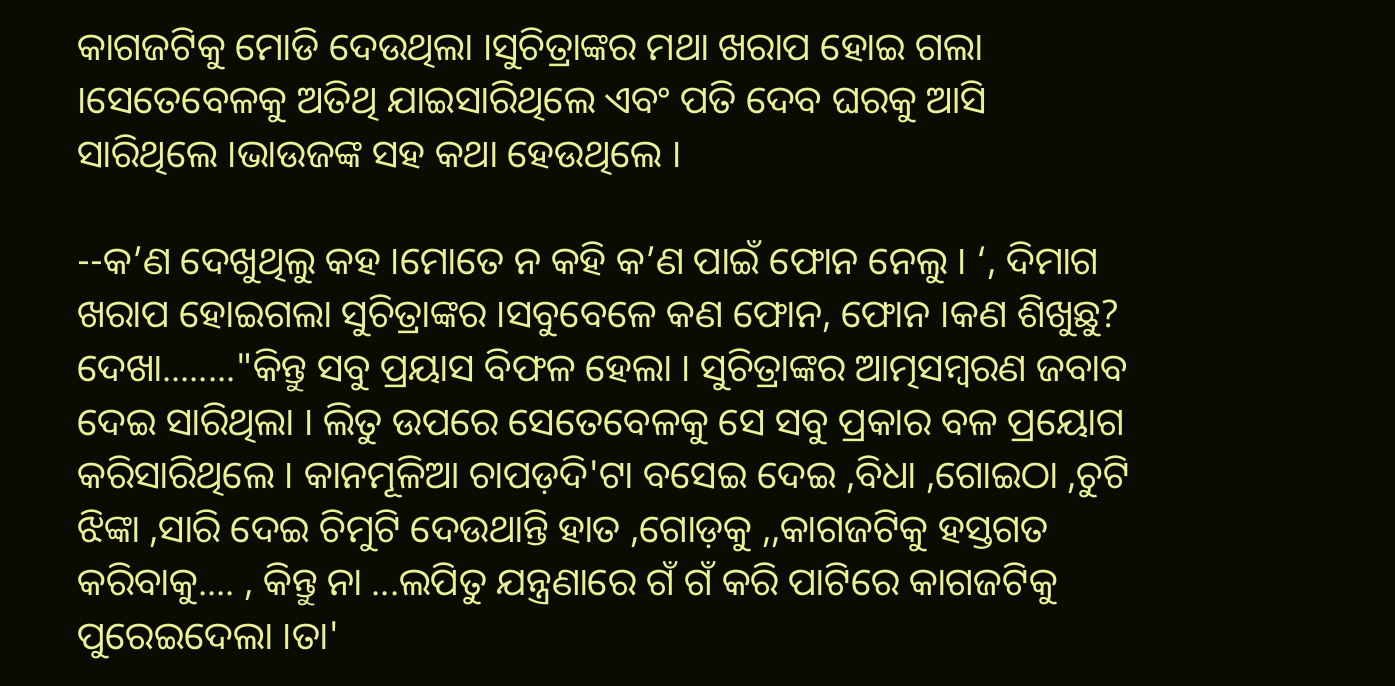କାଗଜଟିକୁ ମୋଡି ଦେଉଥିଲା ।ସୁଚିତ୍ରାଙ୍କର ମଥା ଖରାପ ହୋଇ ଗଲା ।ସେତେବେଳକୁ ଅତିଥି ଯାଇସାରିଥିଲେ ଏବଂ ପତି ଦେବ ଘରକୁ ଆସି ସାରିଥିଲେ ।ଭାଉଜଙ୍କ ସହ କଥା ହେଉଥିଲେ ।

--କ’ଣ ଦେଖୁଥିଲୁ କହ ।ମୋତେ ନ କହି କ’ଣ ପାଇଁ ଫୋନ ନେଲୁ । ‘, ଦିମାଗ ଖରାପ ହୋଇଗଲା ସୁଚିତ୍ରାଙ୍କର ।ସବୁବେଳେ କଣ ଫୋନ, ଫୋନ ।କଣ ଶିଖୁଛୁ? ଦେଖା........"କିନ୍ତୁ ସବୁ ପ୍ରୟାସ ବିଫଳ ହେଲା । ସୁଚିତ୍ରାଙ୍କର ଆତ୍ମସମ୍ଵରଣ ଜବାବ ଦେଇ ସାରିଥିଲା । ଲିତୁ ଉପରେ ସେତେବେଳକୁ ସେ ସବୁ ପ୍ରକାର ବଳ ପ୍ରୟୋଗ କରିସାରିଥିଲେ । କାନମୂଳିଆ ଚାପଡ଼ଦି'ଟା ବସେଇ ଦେଇ ,ବିଧା ,ଗୋଇଠା ,ଚୁଟି ଝିଙ୍କା ,ସାରି ଦେଇ ଚିମୁଟି ଦେଉଥାନ୍ତି ହାତ ,ଗୋଡ଼କୁ ,,କାଗଜଟିକୁ ହସ୍ତଗତ କରିବାକୁ.... , କିନ୍ତୁ ନା ...ଲପିତୁ ଯନ୍ତ୍ରଣାରେ ଗଁ ଗଁ କରି ପାଟିରେ କାଗଜଟିକୁ ପୁରେଇଦେଲା ।ତା'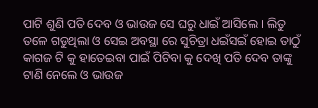ପାଟି ଶୁଣି ପତି ଦେବ ଓ ଭାଉଜ ସେ ଘରୁ ଧାଇଁ ଆସିଲେ । ଲିତୁ ତଳେ ଗଡୁଥିଲା ଓ ସେଇ ଅବସ୍ଥା ରେ ସୁଚିତ୍ରା ଧଇଁସଇଁ ହୋଇ ତାଠୁଁ କାଗଜ ଟି କୁ ହାତେଇବା ପାଇଁ ପିଟିବା କୁ ଦେଖି ପତି ଦେବ ତାଙ୍କୁ ଟାଣି ନେଲେ ଓ ଭାଉଜ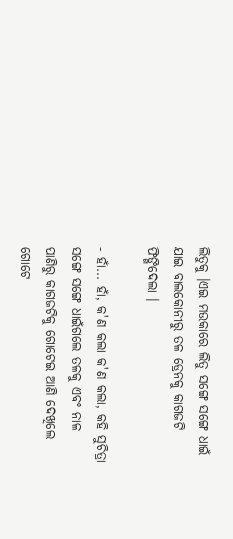ଲିତୁକୁ ।ଏଇ ମଉକାରେ ଲିତୁ ସଙ୍ଗେ ସଙ୍ଗେ ଧାଇଁ ଯାଇ ବାଲକୋନୀରୁ ତଳ ଡ୍ରେନକୁ କାଗଜଟି ଫିଙ୍ଗିଦେଲା ।

- ହାଁ... ହାଁ, କ'ଣ କଲା କ'ଣ କଲା, କହି ସୁଚିତ୍ରା ସଙ୍ଗେ ସଙ୍ଗେ ଧାଇଁଗଲେ ତଳକୁ ଏବଂ ନାଳ ପାଣିରୁ କାଗଜଟିକୁ ଗୋଟେଇ ଆଣି ଦେଖିଲେ ଗୋଟେ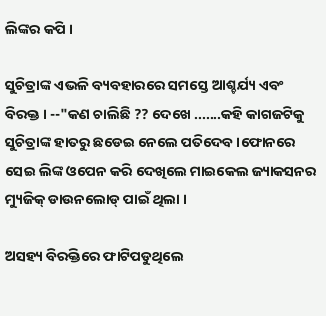ଲିଙ୍କର କପି ।

ସୁଚିତ୍ରାଙ୍କ ଏଭଳି ବ୍ୟବହାରରେ ସମସ୍ତେ ଆଶ୍ଚର୍ଯ୍ୟ ଏବଂ ବିରକ୍ତ । --"କଣ ଚାଲିଛି ?? ଦେଖେ .......କହି କାଗଜଟିକୁ ସୁଚିତ୍ରାଙ୍କ ହାତରୁ ଛଡେଇ ନେଲେ ପତିଦେବ ।ଫୋନରେ ସେଇ ଲିଙ୍କ ଓପେନ କରି ଦେଖିଲେ ମାଇକେଲ ଜ୍ୟାକସନର ମ୍ୟୁଜିକ୍ ଡାଉନଲୋଡ୍ ପାଇଁ ଥିଲା ।

ଅସହ୍ୟ ବିରକ୍ତିରେ ଫାଟିପଡୁଥିଲେ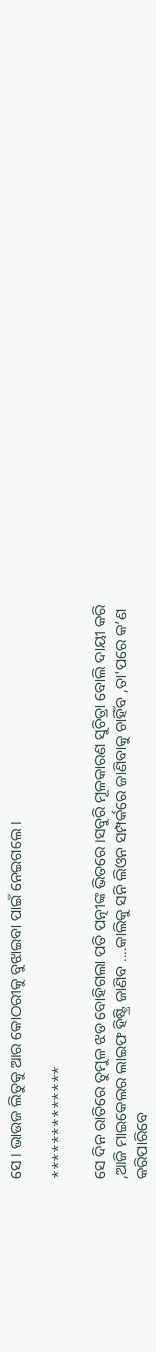ସେ । ଭାଉଜ ଲିତୁକୁ ଆର କୋଠରୀକୁ ବୁଝାଇବା ପାଇଁ ନେଇଗଲେ ।

*************

ସେ ଦିନ ରାତିରେ ତୁମୁଳ ଝଡ ବୋହିଗଲା ପତି ପତ୍ନୀଙ୍କ ଭିତରେ ।ସବୁରି ମୂଳକାରଣ ସୁଚିତ୍ରା ବୋଲି ଦାୟୀ କରି ,ଆଜି ମାଇକେଲର ଲାଇଫ ହିଷ୍ଟ୍ରି ଜାଣିବ ....କାଲିକୁ ସନି ଲିଓନ ସମ୍ପର୍କରେ ଜାଣିବାକୁ ଚାହିଁବ ,ତା'ପରେ କ’ଣ କରିପାରିବେ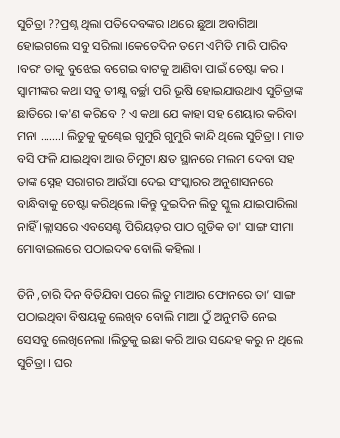ସୁଚିତ୍ରା ??ପ୍ରଶ୍ନ ଥିଲା ପତିଦେବଙ୍କର ।ଥରେ ଛୁଆ ଅବାଗିଆ ହୋଇଗଲେ ସବୁ ସରିଲା ।କେତେଦିନ ତମେ ଏମିତି ମାରି ପାରିବ ।ବରଂ ତାକୁ ବୁଝେଇ ବଗେଇ ବାଟକୁ ଆଣିବା ପାଇଁ ଚେଷ୍ଟା କର । ସ୍ୱାମୀଙ୍କର କଥା ସବୁ ତୀକ୍ଷ୍ଣ ବର୍ଚ୍ଛା ପରି ଭୂଷି ହୋଇଯାଉଥାଏ ସୁଚିତ୍ରାଙ୍କ ଛାତିରେ ।କ'ଣ କରିବେ ? ଏ କଥା ଯେ କାହା ସହ ଶେୟାର କରିବା ମନା .......। ଲିତୁକୁ କୁଣ୍ଢେଇ ଗୁମୁରି ଗୁମୁରି କାନ୍ଦି ଥିଲେ ସୁଚିତ୍ରା । ମାଡ ବସି ଫଳି ଯାଇଥିବା ଆଉ ଚିମୁଟା କ୍ଷତ ସ୍ଥାନରେ ମଲମ ଦେବା ସହ ତାଙ୍କ ସ୍ନେହ ସରାଗର ଆଉଁସା ଦେଇ ସଂସ୍କାରର ଅନୁଶାସନରେ ବାନ୍ଧିବାକୁ ଚେଷ୍ଟା କରିଥିଲେ ।କିନ୍ତୁ ଦୁଇଦିନ ଲିତୁ ସ୍କୁଲ ଯାଇପାରିଲା ନାହିଁ ।କ୍ଲାସରେ ଏବସେଣ୍ଟ ପିରିୟଡ଼ର ପାଠ ଗୁଡିକ ତା' ସାଙ୍ଗ ସୀମା ମୋବାଇଲରେ ପଠାଇଦଵ ବୋଲି କହିଲା ।

ତିନି ,ଚାରି ଦିନ ବିତିଯିବା ପରେ ଲିତୁ ମାଆର ଫୋନରେ ତା’ ସାଙ୍ଗ ପଠାଇଥିବା ବିଷୟକୁ ଲେଖିବ ବୋଲି ମାଆ ଠୁଁ ଅନୁମତି ନେଇ ସେସବୁ ଲେଖିନେଲା ।ଲିତୁକୁ ଇଛା କରି ଆଉ ସନ୍ଦେହ କରୁ ନ ଥିଲେ ସୁଚିତ୍ରା । ଘର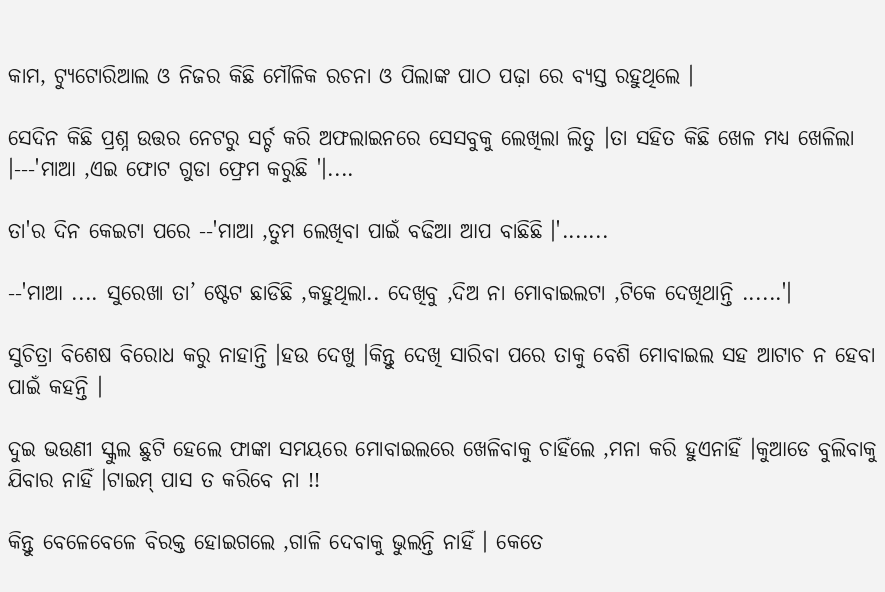କାମ, ଟ୍ୟୁଟୋରିଆଲ ଓ ନିଜର କିଛି ମୌଳିକ ରଚନା ଓ ପିଲାଙ୍କ ପାଠ ପଢ଼ା ରେ ବ୍ୟସ୍ତ ରହୁଥିଲେ ।

ସେଦିନ କିଛି ପ୍ରଶ୍ନ ଉତ୍ତର ନେଟରୁ ସର୍ଚ୍ଚ କରି ଅଫଲାଇନରେ ସେସବୁକୁ ଲେଖିଲା ଲିତୁ ।ତା ସହିତ କିଛି ଖେଳ ମଧ୍ୟ ଖେଳିଲା ।---'ମାଆ ,ଏଇ ଫୋଟ ଗୁଡା ଫ୍ରେମ କରୁଛି '।....

ତା'ର ଦିନ କେଇଟା ପରେ --'ମାଆ ,ତୁମ ଲେଖିବା ପାଇଁ ବଢିଆ ଆପ ବାଛିଛି ।'.......

--'ମାଆ .... ସୁରେଖା ତା’ ଷ୍ଟେଟ ଛାଡିଛି ,କହୁଥିଲା.. ଦେଖିବୁ ,ଦିଅ ନା ମୋବାଇଲଟା ,ଟିକେ ଦେଖିଥାନ୍ତି ......'।

ସୁଚିତ୍ରା ବିଶେଷ ବିରୋଧ କରୁ ନାହାନ୍ତି ।ହଉ ଦେଖୁ ।କିନ୍ତୁ ଦେଖି ସାରିବା ପରେ ତାକୁ ବେଶି ମୋବାଇଲ ସହ ଆଟାଚ ନ ହେବା ପାଇଁ କହନ୍ତି ।

ଦୁଇ ଭଉଣୀ ସ୍କୁଲ ଛୁଟି ହେଲେ ଫାଙ୍କା ସମୟରେ ମୋବାଇଲରେ ଖେଳିବାକୁ ଚାହିଁଲେ ,ମନା କରି ହୁଏନାହିଁ ।କୁଆଡେ ବୁଲିବାକୁ ଯିବାର ନାହିଁ ।ଟାଇମ୍ ପାସ ତ କରିବେ ନା !!

କିନ୍ତୁ ବେଳେବେଳେ ବିରକ୍ତ ହୋଇଗଲେ ,ଗାଳି ଦେବାକୁ ଭୁଲନ୍ତି ନାହିଁ । କେତେ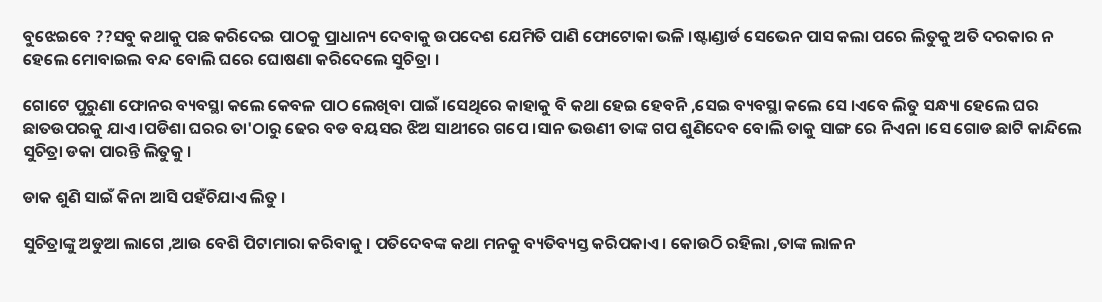ବୁଝେଇବେ ??ସବୁ କଥାକୁ ପଛ କରିଦେଇ ପାଠକୁ ପ୍ରାଧାନ୍ୟ ଦେବାକୁ ଉପଦେଶ ଯେମିତି ପାଣି ଫୋଟୋକା ଭଳି ।ଷ୍ଟାଣ୍ଡାର୍ଡ ସେଭେନ ପାସ କଲା ପରେ ଲିତୁକୁ ଅତି ଦରକାର ନ ହେଲେ ମୋବାଇଲ ବନ୍ଦ ବୋଲି ଘରେ ଘୋଷଣା କରିଦେଲେ ସୁଚିତ୍ରା ।

ଗୋଟେ ପୁରୁଣା ଫୋନର ବ୍ୟବସ୍ଥା କଲେ କେବଳ ପାଠ ଲେଖିବା ପାଇଁ ।ସେଥିରେ କାହାକୁ ବି କଥା ହେଇ ହେବନି ,ସେଇ ବ୍ୟବସ୍ଥା କଲେ ସେ ।ଏବେ ଲିତୁ ସନ୍ଧ୍ୟା ହେଲେ ଘର ଛାତଉପରକୁ ଯାଏ ।ପଡିଶା ଘରର ତା'ଠାରୁ ଢେର ବଡ ବୟସର ଝିଅ ସାଥୀରେ ଗପେ ।ସାନ ଭଉଣୀ ତାଙ୍କ ଗପ ଶୁଣିଦେବ ବୋଲି ତାକୁ ସାଙ୍ଗ ରେ ନିଏନା ।ସେ ଗୋଡ ଛାଟି କାନ୍ଦିଲେ ସୁଚିତ୍ରା ଡକା ପାରନ୍ତି ଲିତୁକୁ ।

ଡାକ ଶୁଣି ସାଇଁ କିନା ଆସି ପହଁଚିଯାଏ ଲିତୁ ।

ସୁଚିତ୍ରାଙ୍କୁ ଅଡୁଆ ଲାଗେ ,ଆଉ ବେଶି ପିଟାମାରା କରିବାକୁ । ପତିଦେବଙ୍କ କଥା ମନକୁ ବ୍ୟତିବ୍ୟସ୍ତ କରିପକାଏ । କୋଉଠି ରହିଲା ,ତାଙ୍କ ଲାଳନ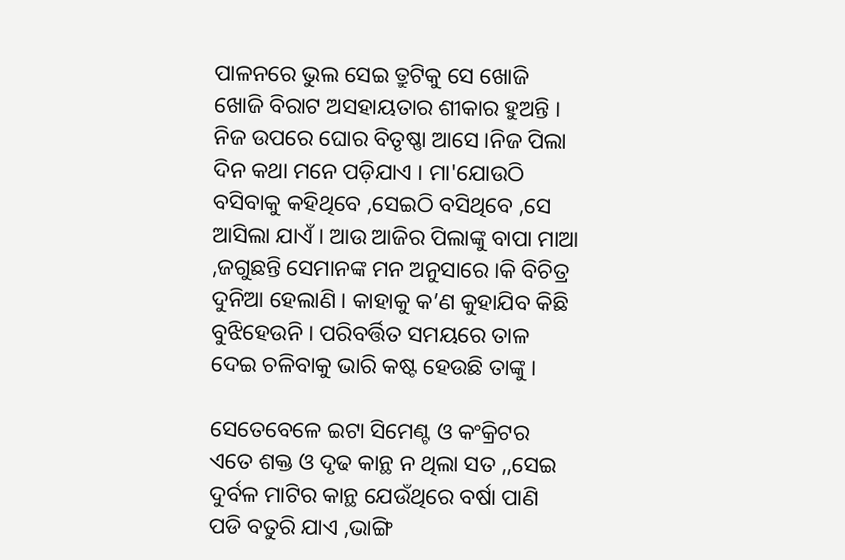ପାଳନରେ ଭୁଲ ସେଇ ତ୍ରୁଟିକୁ ସେ ଖୋଜି ଖୋଜି ବିରାଟ ଅସହାୟତାର ଶୀକାର ହୁଅନ୍ତି । ନିଜ ଉପରେ ଘୋର ବିତୃଷ୍ଣା ଆସେ ।ନିଜ ପିଲା ଦିନ କଥା ମନେ ପଡ଼ିଯାଏ । ମା'ଯୋଉଠି ବସିବାକୁ କହିଥିବେ ,ସେଇଠି ବସିଥିବେ ,ସେ ଆସିଲା ଯାଏଁ । ଆଉ ଆଜିର ପିଲାଙ୍କୁ ବାପା ମାଆ ,ଜଗୁଛନ୍ତି ସେମାନଙ୍କ ମନ ଅନୁସାରେ ।କି ବିଚିତ୍ର ଦୁନିଆ ହେଲାଣି । କାହାକୁ କ’ଣ କୁହାଯିବ କିଛି ବୁଝିହେଉନି । ପରିବର୍ତ୍ତିତ ସମୟରେ ତାଳ ଦେଇ ଚଳିବାକୁ ଭାରି କଷ୍ଟ ହେଉଛି ତାଙ୍କୁ ।

ସେତେବେଳେ ଇଟା ସିମେଣ୍ଟ ଓ କଂକ୍ରିଟର ଏତେ ଶକ୍ତ ଓ ଦୃଢ କାନ୍ଥ ନ ଥିଲା ସତ ,,ସେଇ ଦୁର୍ବଳ ମାଟିର କାନ୍ଥ ଯେଉଁଥିରେ ବର୍ଷା ପାଣି ପଡି ବତୁରି ଯାଏ ,ଭାଙ୍ଗି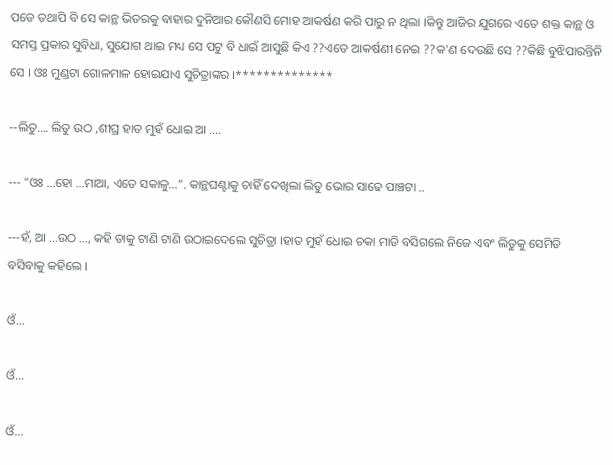ପଡେ ତଥାପି ବି ସେ କାନ୍ଥ ଭିତରକୁ ବାହାର ଦୁନିଆର କୌଣସି ମୋହ ଆକର୍ଷଣ କରି ପାରୁ ନ ଥିଲା ।କିନ୍ତୁ ଆଜିର ଯୁଗରେ ଏତେ ଶକ୍ତ କାନ୍ଥ ଓ ସମସ୍ତ ପ୍ରକାର ସୁବିଧା, ସୁଯୋଗ ଥାଇ ମଧ୍ୟ ସେ ପଟୁ ବି ଧାଇଁ ଆସୁଛି କିଏ ??ଏତେ ଆକର୍ଷଣୀ ନେଇ ??କ'ଣ ଦେଉଛି ସେ ??କିଛି ବୁଝିପାରନ୍ତିନି ସେ । ଓଃ ମୁଣ୍ଡଟା ଗୋଳମାଳ ହୋଇଯାଏ ସୁଚିତ୍ରାଙ୍କର ।**************

--ଲିତୁ.... ଲିତୁ ଉଠ ,ଶୀଘ୍ର ହାତ ମୁହଁ ଧୋଇ ଆ ....

--- "ଓଃ ...ହୋ ...ମାଆ, ଏତେ ସକାଳୁ...". କାନ୍ଥଘଣ୍ଟାକୁ ଚାହିଁ ଦେଖିଲା ଲିତୁ ଭୋର ସାଢେ ପାଞ୍ଚଟା ..

---ହଁ, ଆ ...ଉଠ ..., କହି ତାକୁ ଟାଣି ଟାଣି ଉଠାଇଦେଲେ ସୁଚିତ୍ରା ।ହାତ ମୁହଁ ଧୋଇ ଚକା ମାଡି ବସିଗଲେ ନିଜେ ଏବଂ ଲିତୁକୁ ସେମିତି ବସିବାକୁ କହିଲେ ।

ଓଁ...

ଓଁ...

ଓଁ...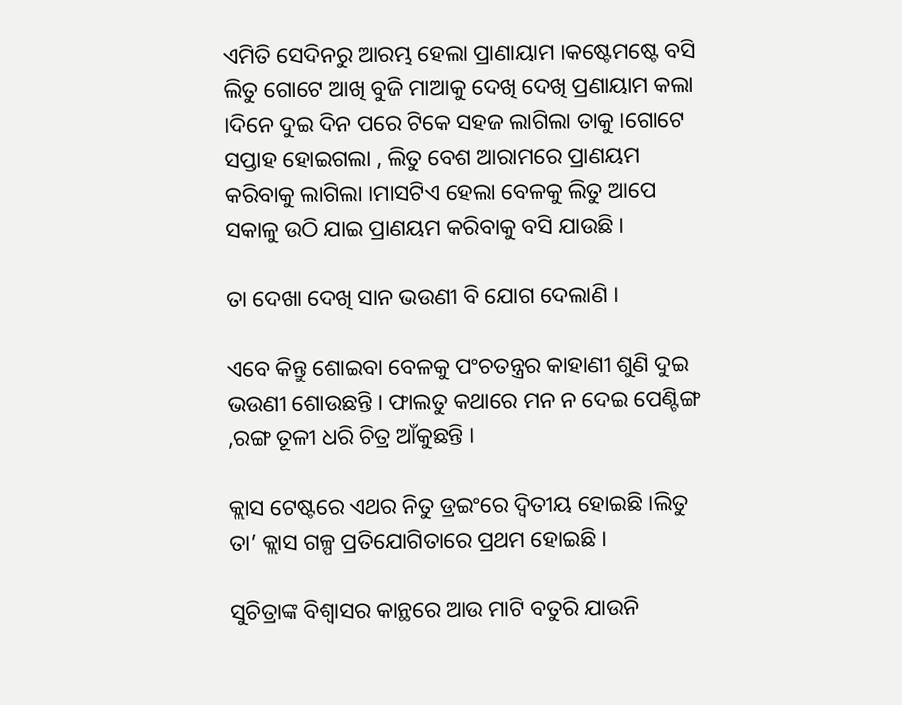ଏମିତି ସେଦିନରୁ ଆରମ୍ଭ ହେଲା ପ୍ରାଣାୟାମ ।କଷ୍ଟେମଷ୍ଟେ ବସି ଲିତୁ ଗୋଟେ ଆଖି ବୁଜି ମାଆକୁ ଦେଖି ଦେଖି ପ୍ରଣାୟାମ କଲା ।ଦିନେ ଦୁଇ ଦିନ ପରେ ଟିକେ ସହଜ ଲାଗିଲା ତାକୁ ।ଗୋଟେ ସପ୍ତାହ ହୋଇଗଲା , ଲିତୁ ବେଶ ଆରାମରେ ପ୍ରାଣୟମ କରିବାକୁ ଲାଗିଲା ।ମାସଟିଏ ହେଲା ବେଳକୁ ଲିତୁ ଆପେ ସକାଳୁ ଉଠି ଯାଇ ପ୍ରାଣୟମ କରିବାକୁ ବସି ଯାଉଛି ।

ତା ଦେଖା ଦେଖି ସାନ ଭଉଣୀ ବି ଯୋଗ ଦେଲାଣି ।

ଏବେ କିନ୍ତୁ ଶୋଇବା ବେଳକୁ ପଂଚତନ୍ତ୍ରର କାହାଣୀ ଶୁଣି ଦୁଇ ଭଉଣୀ ଶୋଉଛନ୍ତି । ଫାଲତୁ କଥାରେ ମନ ନ ଦେଇ ପେଣ୍ଟିଙ୍ଗ ,ରଙ୍ଗ ତୂଳୀ ଧରି ଚିତ୍ର ଆଁକୁଛନ୍ତି ।

କ୍ଲାସ ଟେଷ୍ଟରେ ଏଥର ନିତୁ ଡ୍ରଇଂରେ ଦ୍ଵିତୀୟ ହୋଇଛି ।ଲିତୁ ତା’ କ୍ଲାସ ଗଳ୍ପ ପ୍ରତିଯୋଗିତାରେ ପ୍ରଥମ ହୋଇଛି ।

ସୁଚିତ୍ରାଙ୍କ ବିଶ୍ୱାସର କାନ୍ଥରେ ଆଉ ମାଟି ବତୁରି ଯାଉନି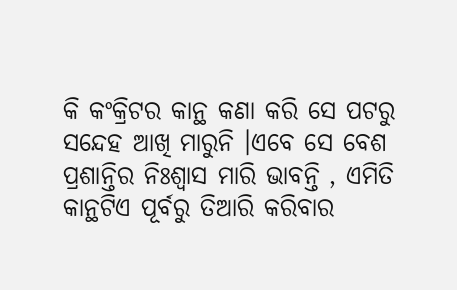କି କଂକ୍ରିଟର କାନ୍ଥ କଣା କରି ସେ ପଟରୁ ସନ୍ଦେହ ଆଖି ମାରୁନି ।ଏବେ ସେ ବେଶ ପ୍ରଶାନ୍ତିର ନିଃଶ୍ୱାସ ମାରି ଭାବନ୍ତି , ଏମିତି କାନ୍ଥଟିଏ ପୂର୍ବରୁ ତିଆରି କରିବାର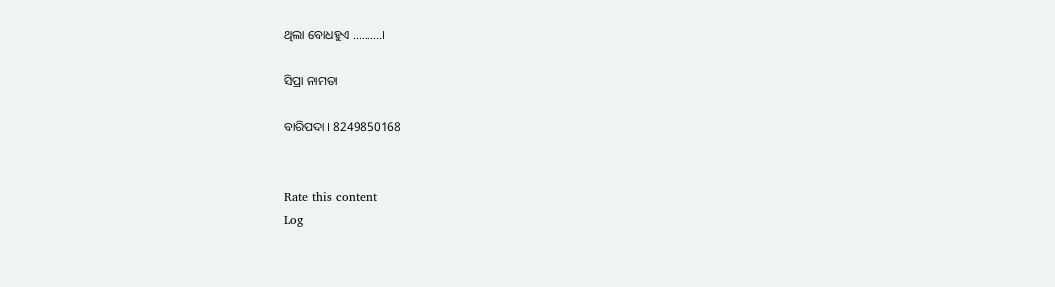ଥିଲା ବୋଧହୁଏ ..........।

ସିପ୍ରା ନାମତା

ବାରିପଦା । 8249850168


Rate this content
Log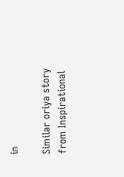in

Similar oriya story from Inspirational